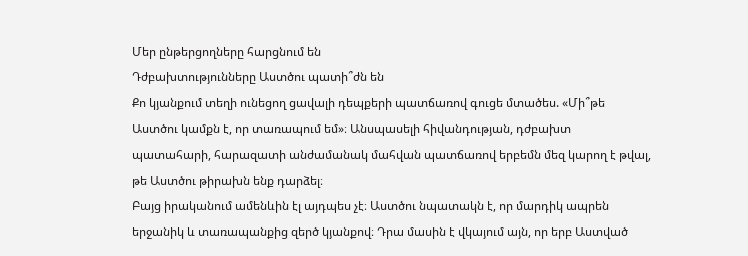Մեր ընթերցողները հարցնում են
Դժբախտությունները Աստծու պատի՞ժն են
Քո կյանքում տեղի ունեցող ցավալի դեպքերի պատճառով գուցե մտածես. «Մի՞թե Աստծու կամքն է, որ տառապում եմ»։ Անսպասելի հիվանդության, դժբախտ պատահարի, հարազատի անժամանակ մահվան պատճառով երբեմն մեզ կարող է թվալ, թե Աստծու թիրախն ենք դարձել։
Բայց իրականում ամենևին էլ այդպես չէ։ Աստծու նպատակն է, որ մարդիկ ապրեն երջանիկ և տառապանքից զերծ կյանքով։ Դրա մասին է վկայում այն, որ երբ Աստված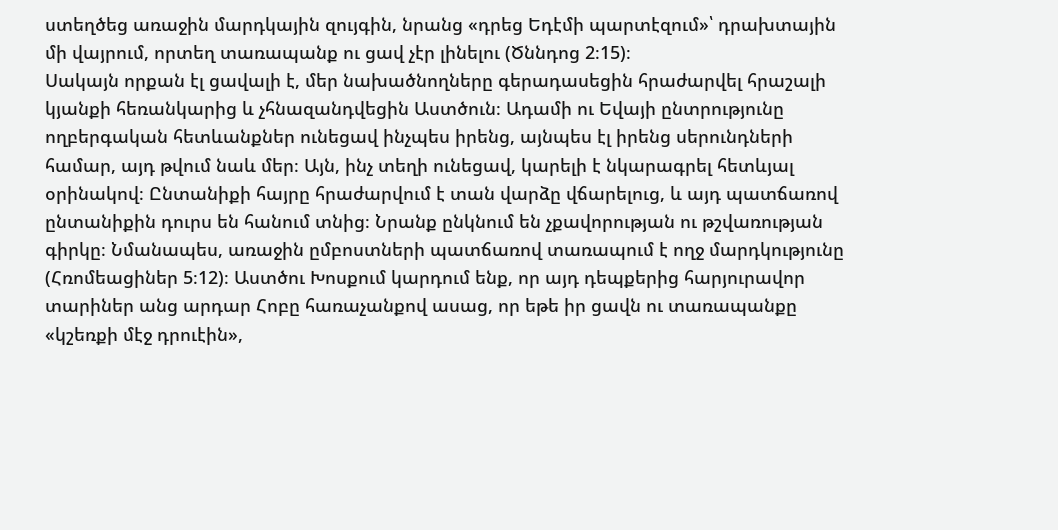ստեղծեց առաջին մարդկային զույգին, նրանց «դրեց Եդէմի պարտէզում»՝ դրախտային մի վայրում, որտեղ տառապանք ու ցավ չէր լինելու (Ծննդոց 2։15)։
Սակայն որքան էլ ցավալի է, մեր նախածնողները գերադասեցին հրաժարվել հրաշալի կյանքի հեռանկարից և չհնազանդվեցին Աստծուն։ Ադամի ու Եվայի ընտրությունը ողբերգական հետևանքներ ունեցավ ինչպես իրենց, այնպես էլ իրենց սերունդների համար, այդ թվում նաև մեր։ Այն, ինչ տեղի ունեցավ, կարելի է նկարագրել հետևյալ օրինակով։ Ընտանիքի հայրը հրաժարվում է տան վարձը վճարելուց, և այդ պատճառով ընտանիքին դուրս են հանում տնից։ Նրանք ընկնում են չքավորության ու թշվառության գիրկը։ Նմանապես, առաջին ըմբոստների պատճառով տառապում է ողջ մարդկությունը (Հռոմեացիներ 5։12)։ Աստծու Խոսքում կարդում ենք, որ այդ դեպքերից հարյուրավոր տարիներ անց արդար Հոբը հառաչանքով ասաց, որ եթե իր ցավն ու տառապանքը «կշեռքի մէջ դրուէին»,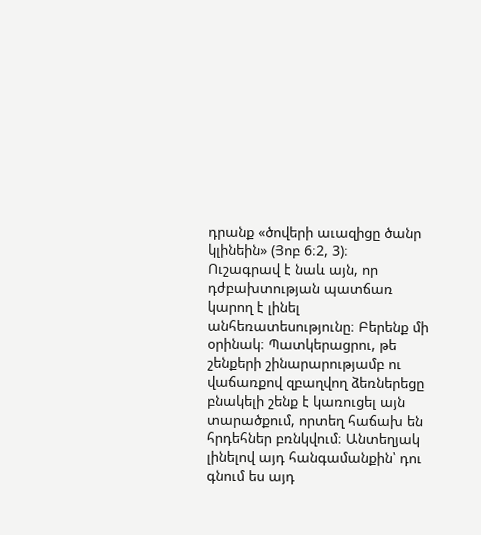դրանք «ծովերի աւազիցը ծանր կլինեին» (Յոբ 6։2, 3)։
Ուշագրավ է նաև այն, որ դժբախտության պատճառ կարող է լինել անհեռատեսությունը։ Բերենք մի օրինակ։ Պատկերացրու, թե շենքերի շինարարությամբ ու վաճառքով զբաղվող ձեռներեցը բնակելի շենք է կառուցել այն տարածքում, որտեղ հաճախ են հրդեհներ բռնկվում։ Անտեղյակ լինելով այդ հանգամանքին՝ դու գնում ես այդ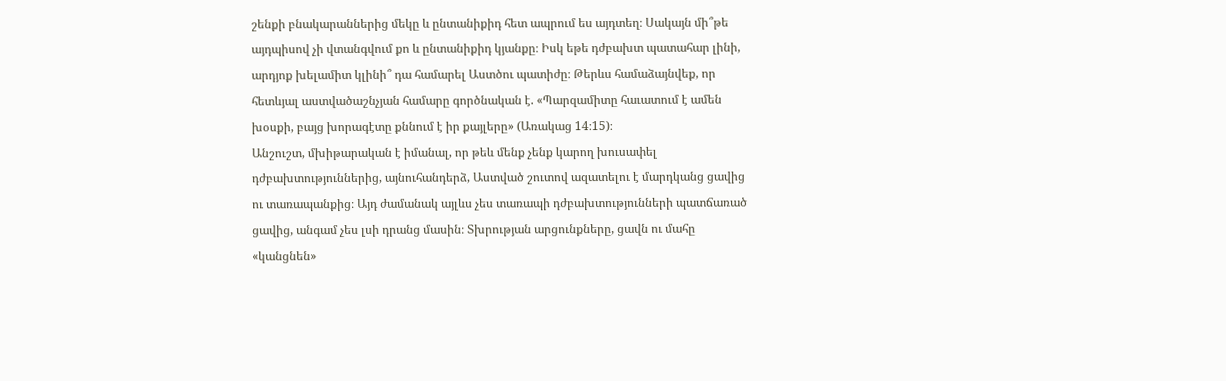շենքի բնակարաններից մեկը և ընտանիքիդ հետ ապրում ես այդտեղ։ Սակայն մի՞թե այդպիսով չի վտանգվում քո և ընտանիքիդ կյանքը։ Իսկ եթե դժբախտ պատահար լինի, արդյոք խելամիտ կլինի՞ դա համարել Աստծու պատիժը։ Թերևս համաձայնվեք, որ հետևյալ աստվածաշնչյան համարը գործնական է. «Պարզամիտը հաւատում է ամեն խօսքի, բայց խորագէտը քննում է իր քայլերը» (Առակաց 14։15)։
Անշուշտ, մխիթարական է իմանալ, որ թեև մենք չենք կարող խուսափել դժբախտություններից, այնուհանդերձ, Աստված շուտով ազատելու է մարդկանց ցավից ու տառապանքից։ Այդ ժամանակ այլևս չես տառապի դժբախտությունների պատճառած ցավից, անգամ չես լսի դրանց մասին։ Տխրության արցունքները, ցավն ու մահը «կանցնեն»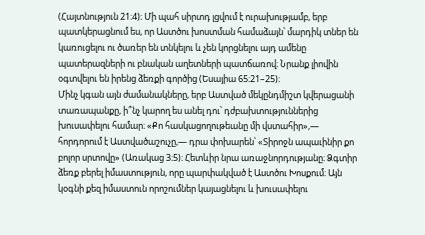(Հայտնություն 21։4)։ Մի պահ սիրտդ լցվում է ուրախությամբ, երբ պատկերացնում ես, որ Աստծու խոստման համաձայն՝ մարդիկ տներ են կառուցելու ու ծառեր են տնկելու և չեն կորցնելու այդ ամենը պատերազների ու բնական աղետների պատճառով։ Նրանք լիովին օգտվելու են իրենց ձեռքի գործից (Եսայիա 65։21–25)։
Մինչ կգան այն ժամանակները, երբ Աստված մեկընդմիշտ կվերացանի տառապանքը, ի՞նչ կարող ես անել դու՝ դժբախտություններից խուսափելու համար։ «Քո հասկացողութեանը մի վստահիր»,— հորդորում է Աստվածաշուչը,— դրա փոխարեն՝ «Տիրոջն ապաւինիր քո բոլոր սրտովը» (Առակաց 3։5)։ Հետևիր նրա առաջնորդությանը։ Ձգտիր ձեռք բերել իմաստություն, որը պարփակված է Աստծու Խոսքում։ Այն կօգնի քեզ իմաստուն որոշումներ կայացնելու և խուսափելու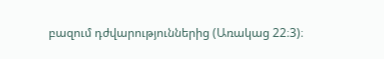բազում դժվարություններից (Առակաց 22։3)։